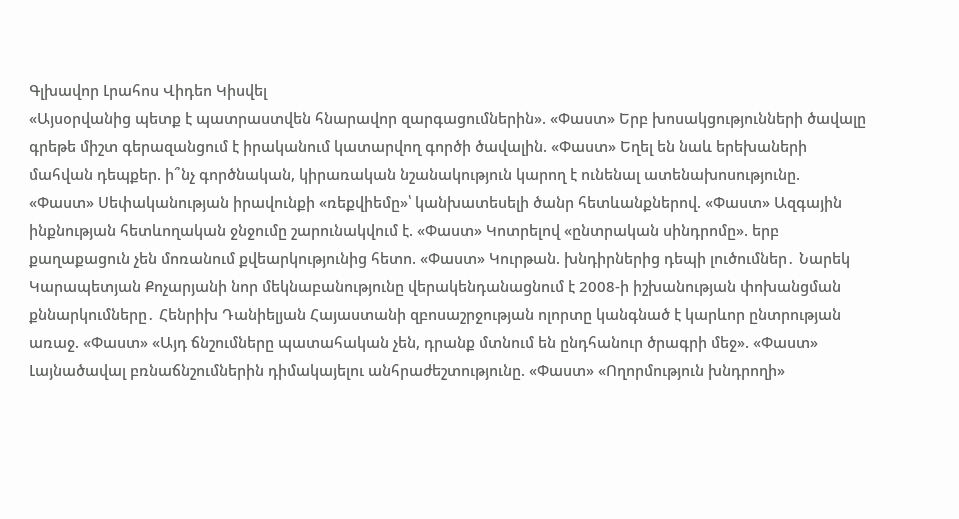Գլխավոր Լրահոս Վիդեո Կիսվել
«Այսօրվանից պետք է պատրաստվեն հնարավոր զարգացումներին». «Փաստ» Երբ խոսակցությունների ծավալը գրեթե միշտ գերազանցում է իրականում կատարվող գործի ծավալին. «Փաստ» Եղել են նաև երեխաների մահվան դեպքեր. ի՞նչ գործնական, կիրառական նշանակություն կարող է ունենալ ատենախոսությունը. «Փաստ» Սեփականության իրավունքի «ռեքվիեմը»՝ կանխատեսելի ծանր հետևանքներով. «Փաստ» Ազգային ինքնության հետևողական ջնջումը շարունակվում է. «Փաստ» Կոտրելով «ընտրական սինդրոմը». երբ քաղաքացուն չեն մոռանում քվեարկությունից հետո. «Փաստ» Կուրթան. խնդիրներից դեպի լուծումներ․ Նարեկ Կարապետյան Քոչարյանի նոր մեկնաբանությունը վերակենդանացնում է 2008-ի իշխանության փոխանցման քննարկումները․ Հենրիխ Դանիելյան Հայաստանի զբոսաշրջության ոլորտը կանգնած է կարևոր ընտրության առաջ. «Փաստ» «Այդ ճնշումները պատահական չեն, դրանք մտնում են ընդհանուր ծրագրի մեջ». «Փաստ» Լայնածավալ բռնաճնշումներին դիմակայելու անհրաժեշտությունը. «Փաստ» «Ողորմություն խնդրողի»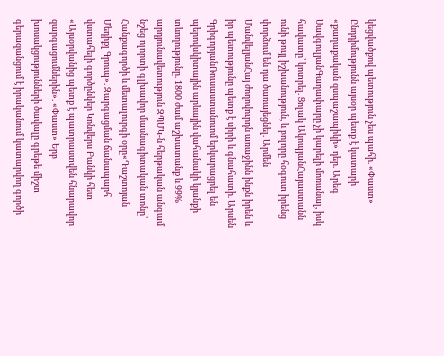կեցվածքով պետություն չես պահի. «Փաստ»
Ընդդիմությունն այսօր պետք է կատարի «քաղաքական զսպաշապիկի» դեր. Արեգ ՍավգուլյանԳաղափարը չի կարելի մոռանալ, իսկ հավատը՝ կոտրել. Ցոլակ ԱկոպյանՀայաստանն ունի թույլ իշխանություն, և բոլորը հօգուտ իրենց փորձում են դա ծառայեցնել. Արմեն ՄանվելյանՀայ ժողովուրդն առաջինն ինքն իրեն և իր պետությունը պետք է սիրի և գնահատի. Արսեն ԳրիգորյանՌուսաստանուոմ երկարացրել են պերովսկիտային արևային վահանակի կյանքի տևողությունը. 1800 ժամ աշխատանք և 99% արդյունավետություն ԶՊՄԿ-ն հերթական անգամ նշեց ոլորտի գլխավոր մասնագիտական տոնը՝ Հանքագործի և մետալուրգի օրը«Դաշտոյան Մեդիքլ Գրուպ». Զարգացման ճանապարհ վստահելի գործընկեր Կոնվերս Բանկի հետ «Այսօրվանից պետք է պատրաստվեն հնարավոր զարգացումներին». «Փաստ» Երբ խոսակցությունների ծավալը գրեթե միշտ գերազանցում է իրականում կատարվող գործի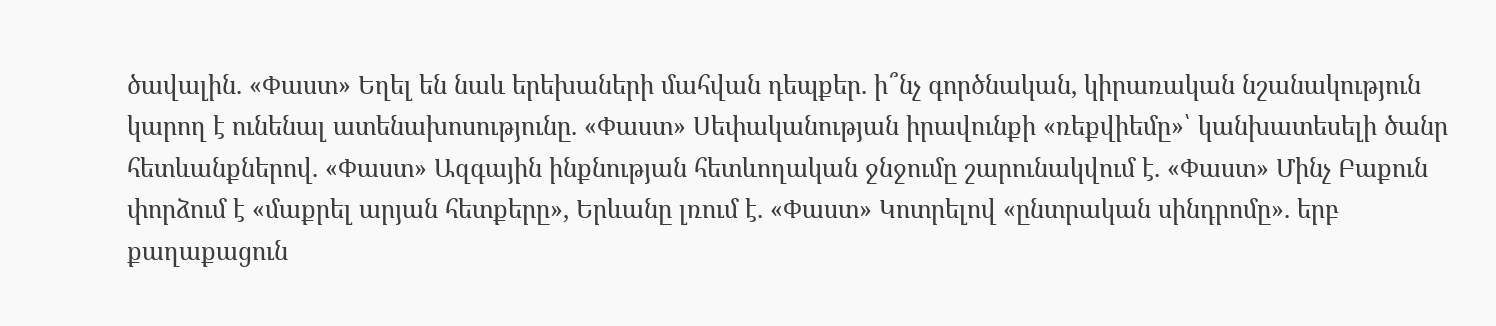ծավալին. «Փաստ» Եղել են նաև երեխաների մահվան դեպքեր. ի՞նչ գործնական, կիրառական նշանակություն կարող է ունենալ ատենախոսությունը. «Փաստ» Սեփականության իրավունքի «ռեքվիեմը»՝ կանխատեսելի ծանր հետևանքներով. «Փաստ» Ազգային ինքնության հետևողական ջնջումը շարունակվում է. «Փաստ» Մինչ Բաքուն փորձում է «մաքրել արյան հետքերը», Երևանը լռում է. «Փաստ» Կոտրելով «ընտրական սինդրոմը». երբ քաղաքացուն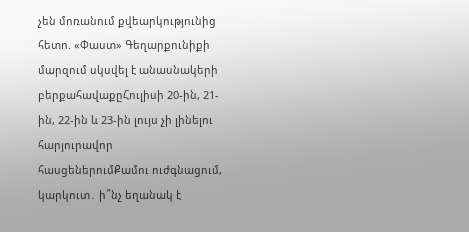չեն մոռանում քվեարկությունից հետո. «Փաստ» Գեղարքունիքի մարզում սկսվել է անասնակերի բերքահավաքըՀուլիսի 20-ին, 21-ին, 22-ին և 23-ին լույս չի լինելու հարյուրավոր հասցեներումՔամու ուժգնացում, կարկուտ․ ի՞նչ եղանակ է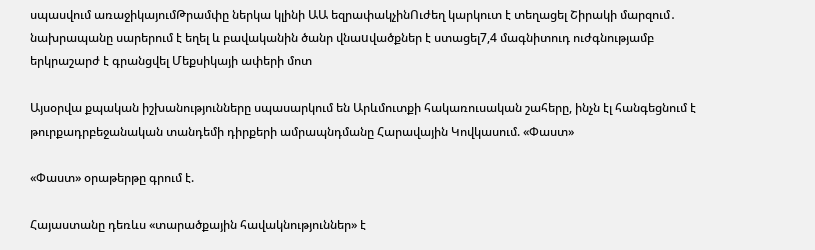սպասվում առաջիկայումԹրամփը ներկա կլինի ԱԱ եզրափակչինՈւժեղ կարկուտ է տեղացել Շիրակի մարզում․ նախրապանը սարերում է եղել և բավականին ծանր վնաuվածքներ է ստացել7,4 մագնիտուդ ուժգնությամբ երկրաշարժ է գրանցվել Մեքսիկայի ափերի մոտ

Այսօրվա քպական իշխանությունները սպասարկում են Արևմուտքի հակառուսական շահերը, ինչն էլ հանգեցնում է թուրքադրբեջանական տանդեմի դիրքերի ամրապնդմանը Հարավային Կովկասում. «Փաստ»

«Փաստ» օրաթերթը գրում է.

Հայաստանը դեռևս «տարածքային հավակնություններ» է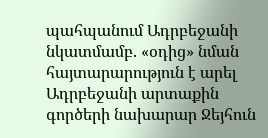պահպանում Ադրբեջանի նկատմամբ. «օդից» նման հայտարարություն է արել Ադրբեջանի արտաքին գործերի նախարար Ջեյհուն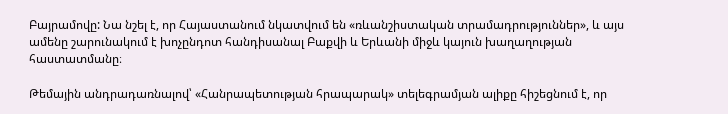Բայրամովը: Նա նշել է, որ Հայաստանում նկատվում են «ռևանշիստական տրամադրություններ», և այս ամենը շարունակում է խոչընդոտ հանդիսանալ Բաքվի և Երևանի միջև կայուն խաղաղության հաստատմանը։

Թեմային անդրադառնալով՝ «Հանրապետության հրապարակ» տելեգրամյան ալիքը հիշեցնում է, որ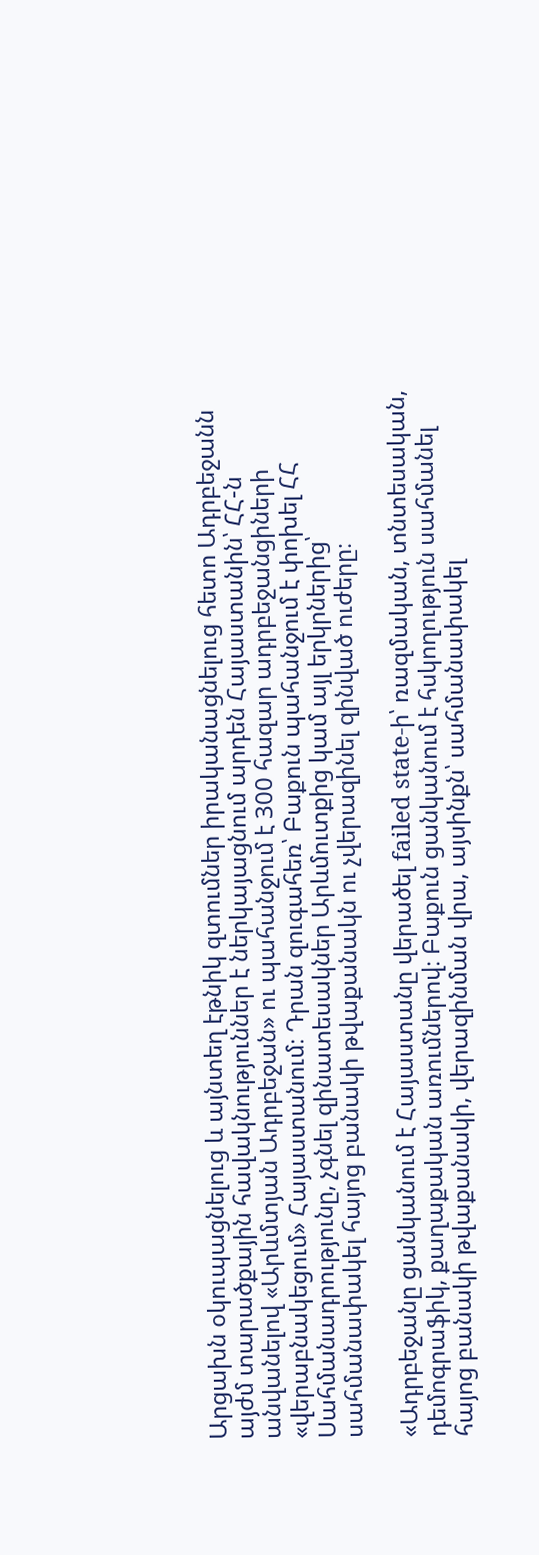Արցախն օկուպացնելուց և այնտեղ էթնիկ զտումներ իրականացնելուց հետո Ադրբեջանն այժմ տարածքային հավակնություններ է ներկայացնում արդեն Հայաստանին՝ ՀՀ-ն անվանելով «Արևմտյան Ադրբեջան» ու պահանջում է 300 հազար ադրբեջանցիների «վերաբնակեցում» Հայաստանում։ Դրան զուգահեռ՝ Բաքուն պահանջում է փոխել ՀՀ Սահմանադրությունը, չգնել զինատեսակներ Արևմուտքից կամ այլ երկրներից՝ սահմանափակել հայոց բանակի թվաքանակն ու չվերազինել զինված ուժերը։

«Ադրբեջանը ցանկանում է Հայաստանը վերածել failed state-ի՝ ռազմական, տնտեսական, դեմոգրաֆիկ, քաղաքական առումներով։ Բաքուն ցանկանում է հսկողություն սահմանել հայոց բանակի թվաքանակի, վերազինման վրա, այսինքն՝ սահմանափակել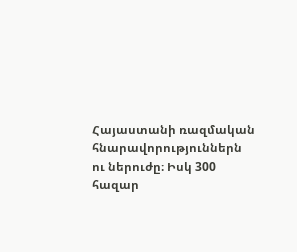Հայաստանի ռազմական հնարավորություններն ու ներուժը։ Իսկ 300 հազար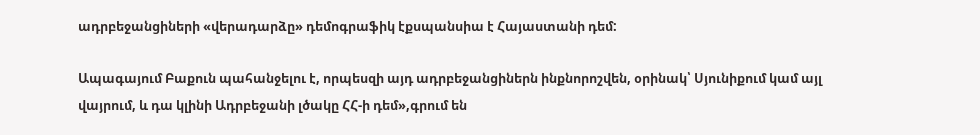ադրբեջանցիների «վերադարձը» դեմոգրաֆիկ էքսպանսիա է Հայաստանի դեմ:

Ապագայում Բաքուն պահանջելու է, որպեսզի այդ ադրբեջանցիներն ինքնորոշվեն, օրինակ՝ Սյունիքում կամ այլ վայրում, և դա կլինի Ադրբեջանի լծակը ՀՀ-ի դեմ»,գրում են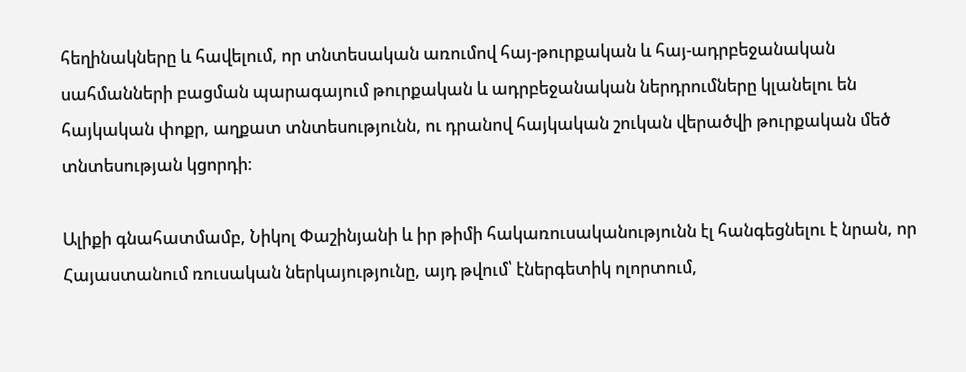հեղինակները և հավելում, որ տնտեսական առումով հայ-թուրքական և հայ-ադրբեջանական սահմանների բացման պարագայում թուրքական և ադրբեջանական ներդրումները կլանելու են հայկական փոքր, աղքատ տնտեսությունն, ու դրանով հայկական շուկան վերածվի թուրքական մեծ տնտեսության կցորդի։

Ալիքի գնահատմամբ, Նիկոլ Փաշինյանի և իր թիմի հակառուսականությունն էլ հանգեցնելու է նրան, որ Հայաստանում ռուսական ներկայությունը, այդ թվում՝ էներգետիկ ոլորտում,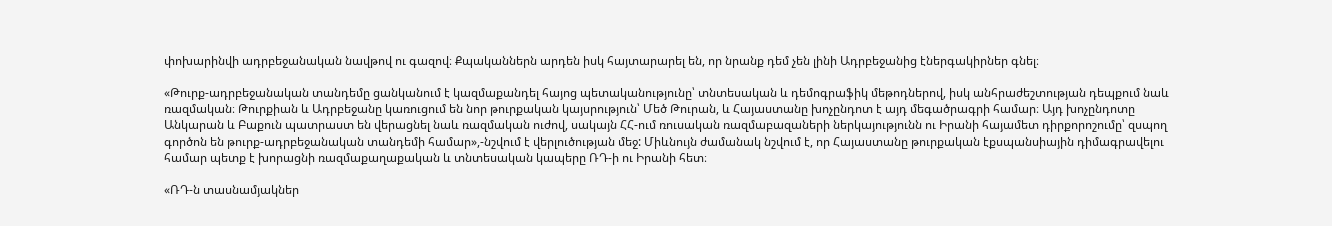փոխարինվի ադրբեջանական նավթով ու գազով։ Քպականներն արդեն իսկ հայտարարել են, որ նրանք դեմ չեն լինի Ադրբեջանից էներգակիրներ գնել։

«Թուրք-ադրբեջանական տանդեմը ցանկանում է կազմաքանդել հայոց պետականությունը՝ տնտեսական և դեմոգրաֆիկ մեթոդներով, իսկ անհրաժեշտության դեպքում նաև ռազմական։ Թուրքիան և Ադրբեջանը կառուցում են նոր թուրքական կայսրություն՝ Մեծ Թուրան, և Հայաստանը խոչընդոտ է այդ մեգածրագրի համար։ Այդ խոչընդոտը Անկարան և Բաքուն պատրաստ են վերացնել նաև ռազմական ուժով, սակայն ՀՀ-ում ռուսական ռազմաբազաների ներկայությունն ու Իրանի հայամետ դիրքորոշումը՝ զսպող գործոն են թուրք-ադրբեջանական տանդեմի համար»,-նշվում է վերլուծության մեջ: Միևնույն ժամանակ նշվում է, որ Հայաստանը թուրքական էքսպանսիային դիմագրավելու համար պետք է խորացնի ռազմաքաղաքական և տնտեսական կապերը ՌԴ-ի ու Իրանի հետ։

«ՌԴ-ն տասնամյակներ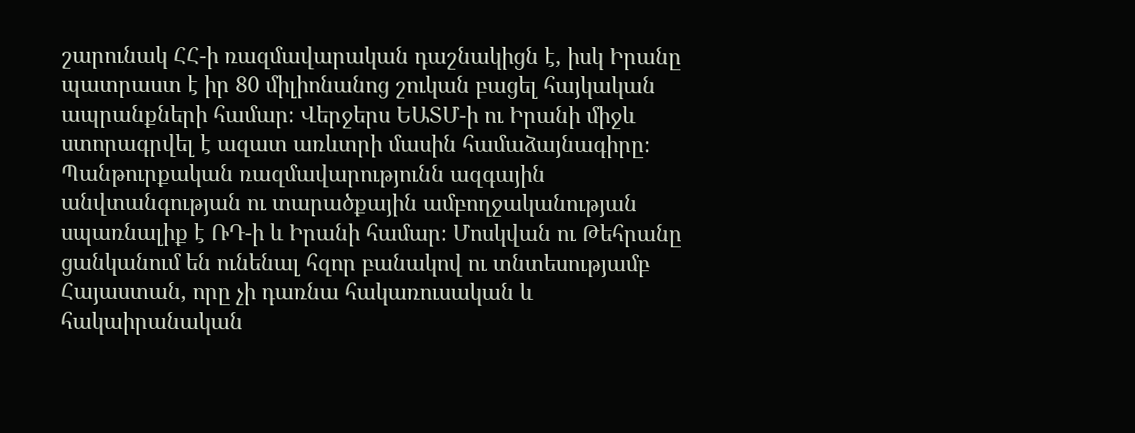շարունակ ՀՀ-ի ռազմավարական դաշնակիցն է, իսկ Իրանը պատրաստ է իր 80 միլիոնանոց շուկան բացել հայկական ապրանքների համար։ Վերջերս ԵԱՏՄ-ի ու Իրանի միջև ստորագրվել է ազատ առևտրի մասին համաձայնագիրը։ Պանթուրքական ռազմավարությունն ազգային անվտանգության ու տարածքային ամբողջականության սպառնալիք է ՌԴ-ի և Իրանի համար։ Մոսկվան ու Թեհրանը ցանկանում են ունենալ հզոր բանակով ու տնտեսությամբ Հայաստան, որը չի դառնա հակառուսական և հակաիրանական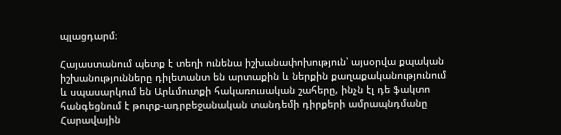պլացդարմ։

Հայաստանում պետք է տեղի ունենա իշխանափոխություն՝ այսօրվա քպական իշխանությունները դիլետանտ են արտաքին և ներքին քաղաքականությունում և սպասարկում են Արևմուտքի հակառուսական շահերը, ինչն էլ դե ֆակտո հանգեցնում է թուրք-ադրբեջանական տանդեմի դիրքերի ամրապնդմանը Հարավային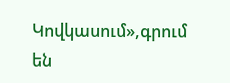Կովկասում»,գրում են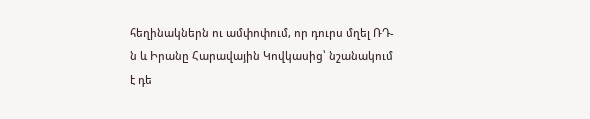հեղինակներն ու ամփոփում, որ դուրս մղել ՌԴ-ն և Իրանը Հարավային Կովկասից՝ նշանակում է դե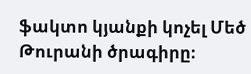ֆակտո կյանքի կոչել Մեծ Թուրանի ծրագիրը։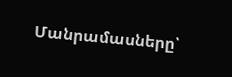Մանրամասները՝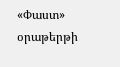«Փաստ» օրաթերթի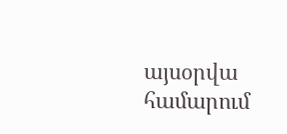այսօրվա համարում